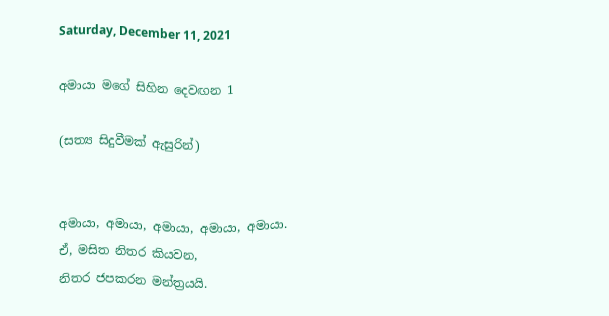Saturday, December 11, 2021

අමායා මගේ සිහින දෙවඟන 1

(සත්‍ය සිදුවීමක් ඇසුරින්)


අමායා, අමායා, අමායා, අමායා, අමායා.
ඒ, මසිත නිතර කියවන,
නිතර ජපකරන මන්ත්‍රයයි.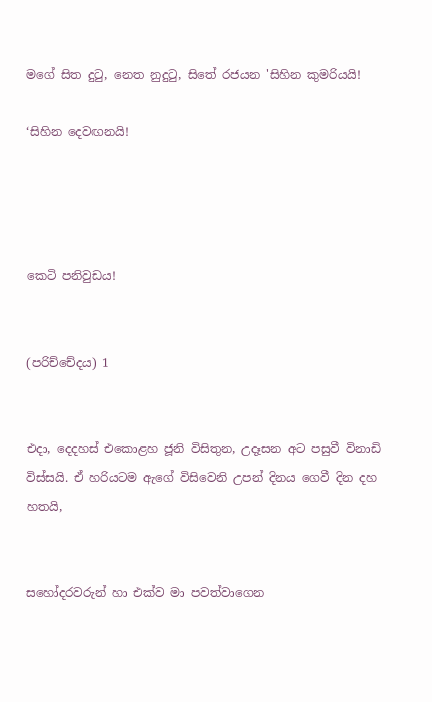මගේ සිත දුටු, නෙත නුදුටු, සිතේ රජයන 'සිහින කුමරියයි!

‘සිහින දෙවඟනයි!




කෙටි පනිවුඩය!


(පරිච්චේදය) 1


එදා, දෙදහස් එකොළහ ජූනි විසිතුන, උදෑසන අට පසුවී විනාඩි විස්සයි. ඒ හරියටම ඇගේ විසිවෙනි උපන් දිනය ගෙවී දින දහ හතයි,


සහෝදරවරුන් හා එක්ව මා පවත්වාගෙන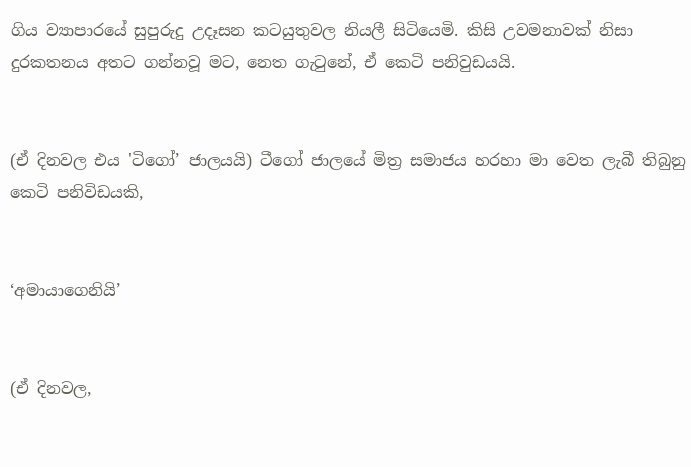ගිය ව්‍යාපාරයේ සුපුරුදු උදෑසන කටයුතුවල නියලී සිටියෙමි. කිසි උවමනාවක් නිසා දුරකතනය අතට ගන්නවූ මට, නෙත ගැටුනේ, ඒ කෙටි පනිවුඩයයි.


(ඒ දිනවල එය 'ටිගෝ’ ජාලයයි) ටීගෝ ජාලයේ මිත්‍ර සමාජය හරහා මා වෙත ලැබී තිබුනු කෙටි පනිවිඩයකි,


‘අමායාගෙනියි’


(ඒ දිනවල,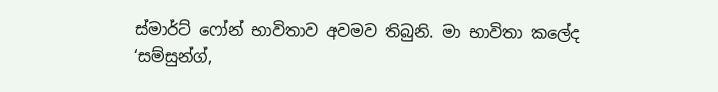ස්මාර්ට් ෆෝන් භාවිතාව අවමව තිබුනි. මා භාවිතා කලේද ‘සම්සුන්ග්,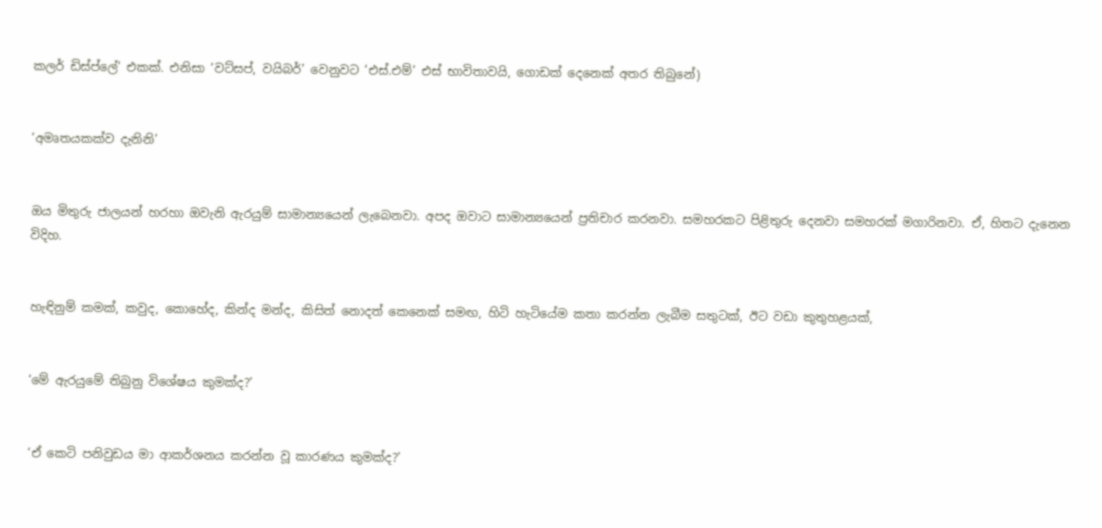කලර් ඩිස්ප්ලේ’ එකක්. එනිසා ‘වට්සප්, වයිබර්’ වෙනුවට ‘එස්.එම්’ එස් භාවිතාවයි, ගොඩක් දෙනෙක් අතර තිබුනේ)


‘අමෘතයකක්ව දැනිනි’


ඔය මිතුරු ජාලයන් හරහා ඔවැනි ඇරයුම් සාමාන්‍යයෙන් ලැබෙනවා. අපද ඔවාට සාමාන්‍යයෙන් ප්‍රතිචාර කරනවා. සමහරකට පිළිතුරු දෙනවා සමහරක් මගාරිනවා. ඒ, හිතට දැනෙන විදිහ.


හැඳිනුම් කමක්, කවුද, කොහේද, කින්ද මන්ද, කිසිත් නොදත් කෙනෙක් සමඟ, හිටි හැටියේම කතා කරන්න ලැබීම සතුටක්, ඊට වඩා කුතුහළයක්,


‘මේ ඇරයුමේ තිබුනු විශේෂය කුමක්ද?’


‘ඒ කෙටි පනිවුඩය මා ආකර්ශනය කරන්න වූ කාරණය කුමක්ද?’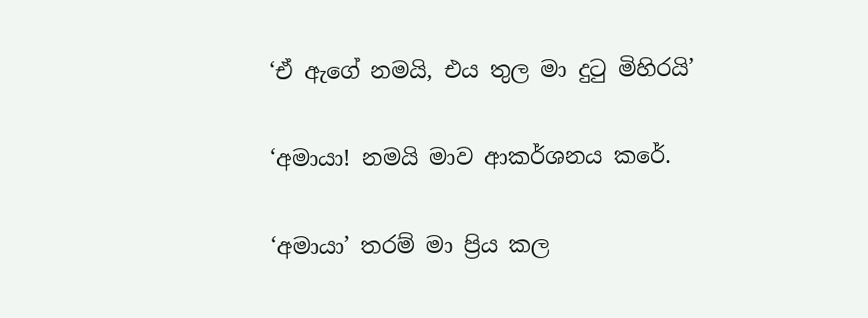‘ඒ ඇගේ නමයි, එය තුල මා දුටු මිහිරයි’


‘අමායා! නමයි මාව ආකර්ශනය කරේ.


‘අමායා’ තරම් මා ප්‍රිය කල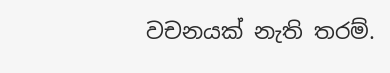වචනයක් නැති තරම්.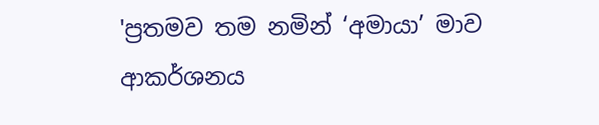'ප්‍රතමව තම නමින් ‘අමායා’ මාව ආකර්ශනය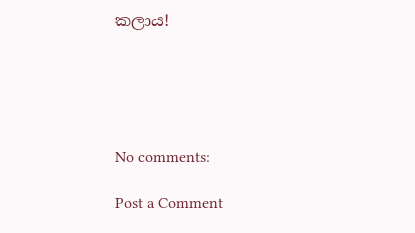කලාය!





No comments:

Post a Comment